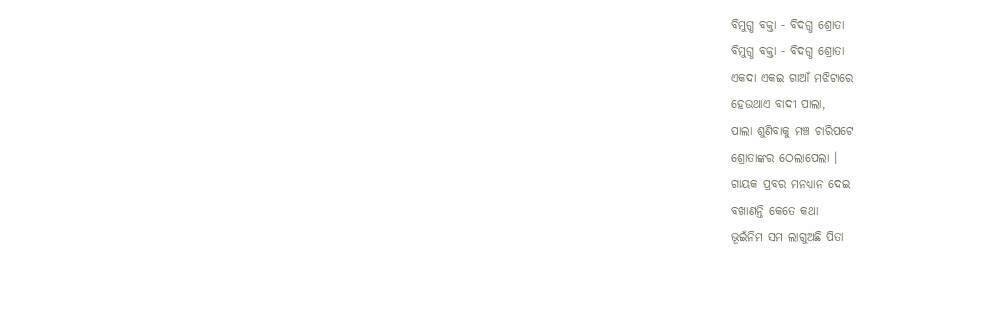ବିମୁଗ୍ଧ ବକ୍ତା - ବିଦଗ୍ଧ ଶ୍ରୋତା
ବିମୁଗ୍ଧ ବକ୍ତା - ବିଦଗ୍ଧ ଶ୍ରୋତା
ଏକଦା ଏକଇ ଗାଆଁ ମଝିଟାରେ
ହେଉଥାଏ ବାଦୀ ପାଲା,
ପାଲା ଶୁଣିବାକୁ ମଞ୍ଚ ଚାରିପଟେ
ଶ୍ରୋତାଙ୍କର ଠେଲାପେଲା ।
ଗାୟକ ପ୍ରବର ମନଧ୍ୟାନ ଦେଇ
ବଖାଣନ୍ତି କେତେ କଥା
ଭୂଇଁନିମ ସମ ଲାଗୁଅଛି ପିତା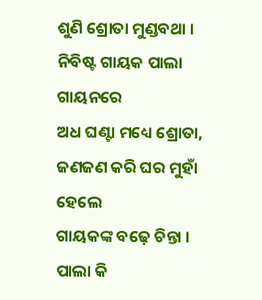ଶୁଣି ଶ୍ରୋତା ମୁଣ୍ଡବଥା ।
ନିବିଷ୍ଟ ଗାୟକ ପାଲା ଗାୟନରେ
ଅଧ ଘଣ୍ଟା ମଧ୍ୟେ ଶ୍ରୋତା,
ଜଣଜଣ କରି ଘର ମୁହାଁ ହେଲେ
ଗାୟକଙ୍କ ବଢ଼େ ଚିନ୍ତା ।
ପାଲା କି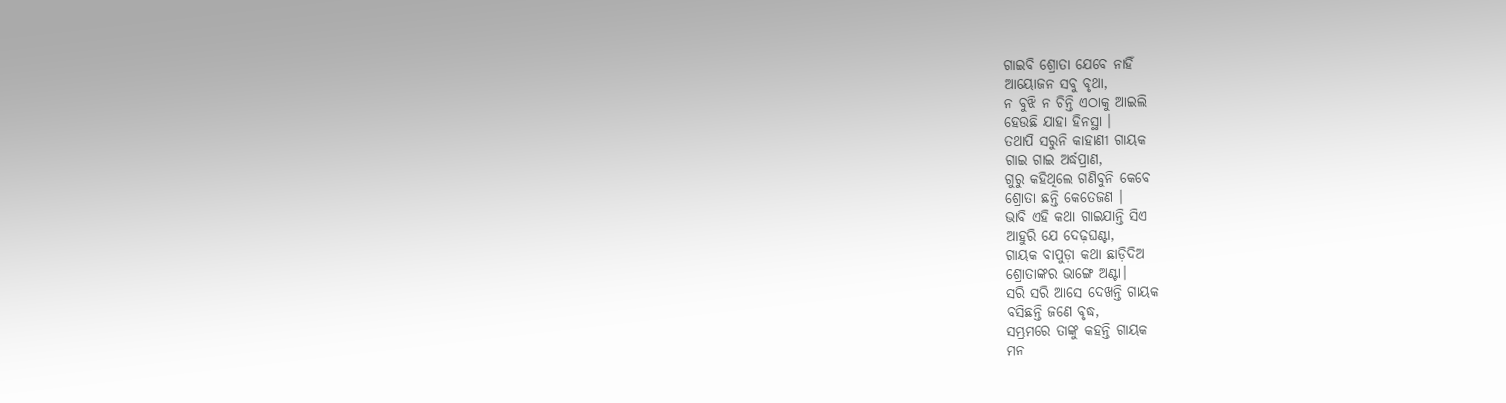ଗାଇବି ଶ୍ରୋତା ଯେବେ ନାହିଁ
ଆୟୋଜନ ସବୁ ବୃଥା,
ନ ବୁଝି ନ ଚିନ୍ତି ଏଠାକୁ ଆଇଲି
ହେଉଛି ଯାହା ହିନସ୍ଥା ।
ତଥାପି ସରୁନି କାହାଣୀ ଗାୟକ
ଗାଇ ଗାଇ ଅର୍ଦ୍ଧପ୍ରାଣ,
ଗୁରୁ କହିଥିଲେ ଗଣିବୁନି କେବେ
ଶ୍ରୋତା ଛନ୍ତି କେତେଜଣ ।
ଭାବି ଏହି କଥା ଗାଇଯାନ୍ତି ସିଏ
ଆହୁରି ଯେ ଦେଢ଼ଘଣ୍ଟା,
ଗାୟକ ବାପୁଡ଼ା କଥା ଛାଡ଼ିଦିଅ
ଶ୍ରୋତାଙ୍କର ଭାଙ୍ଗେ ଅଣ୍ଟା।
ସରି ସରି ଆସେ ଦେଖନ୍ତି ଗାୟକ
ବସିଛନ୍ତି ଜଣେ ବୃଦ୍ଧ,
ସମ୍ଭ୍ରମରେ ତାଙ୍କୁ କହନ୍ତି ଗାୟକ
ମନ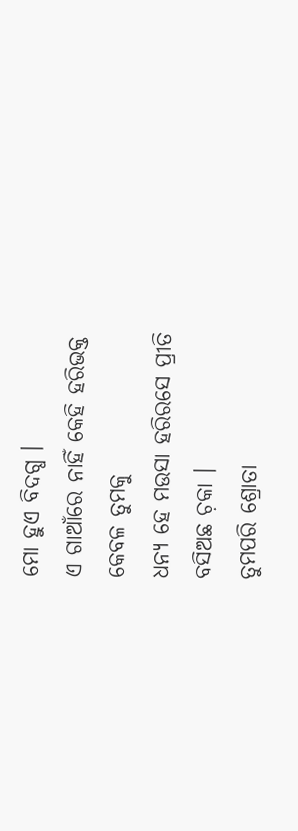ମୋ ହୁଏ ବିଦଗ୍ଧ ।
ଏ ଗାଆଁରେ ନାହିଁ କେହି ହରିଭକ୍ତ
କେବଳ ତୁମକୁ
ଧନ୍ୟ ହେ ମଉସା ହରିରସେ ପ୍ରୀତି
ବସିଅଛ ଚ଼କା ।
ତୁମପରି ଶ୍ରୋତା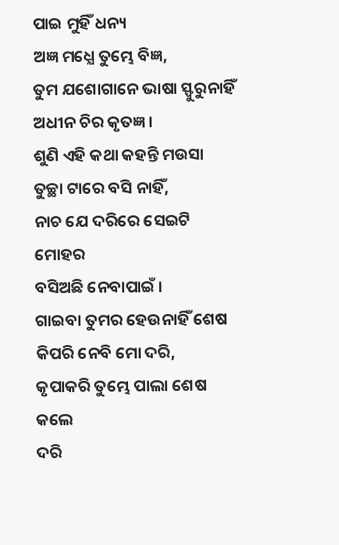ପାଇ ମୁହିଁ ଧନ୍ୟ
ଅଜ୍ଞ ମଧ୍ଯେ ତୁମ୍ଭେ ବିଜ୍ଞ,
ତୁମ ଯଶୋଗାନେ ଭାଷା ସ୍ଫୁରୁନାହିଁ
ଅଧୀନ ଚିର କୃତଜ୍ଞ ।
ଶୁଣି ଏହି କଥା କହନ୍ତି ମଉସା
ତୁଚ୍ଛା ଟାରେ ବସି ନାହିଁ,
ନାଚ ଯେ ଦରିରେ ସେଇଟି ମୋହର
ବସିଅଛି ନେବାପାଇଁ ।
ଗାଇବା ତୁମର ହେଉନାହିଁ ଶେଷ
କିପରି ନେବି ମୋ ଦରି,
କୃପାକରି ତୁମ୍ଭେ ପାଲା ଶେଷ କଲେ
ଦରି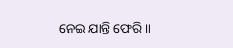ନେଇ ଯାନ୍ତି ଫେରି॥